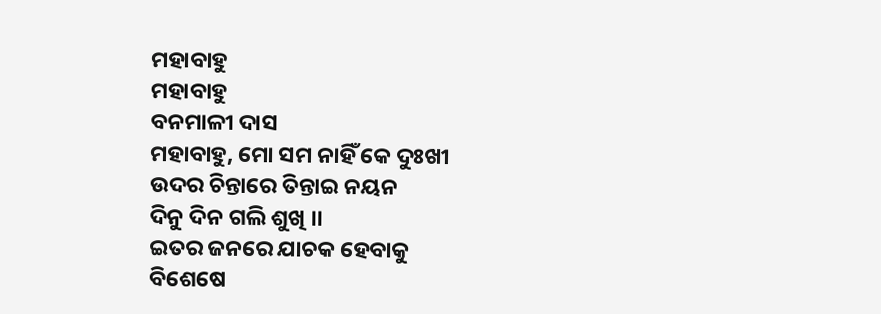ମହାବାହୁ
ମହାବାହୁ
ବନମାଳୀ ଦାସ
ମହାବାହୁ, ମୋ ସମ ନାହିଁ କେ ଦୁଃଖୀ
ଉଦର ଚିନ୍ତାରେ ତିନ୍ତାଇ ନୟନ
ଦିନୁ ଦିନ ଗଲି ଶୁଖି ।।
ଇତର ଜନରେ ଯାଚକ ହେବାକୁ
ବିଶେଷେ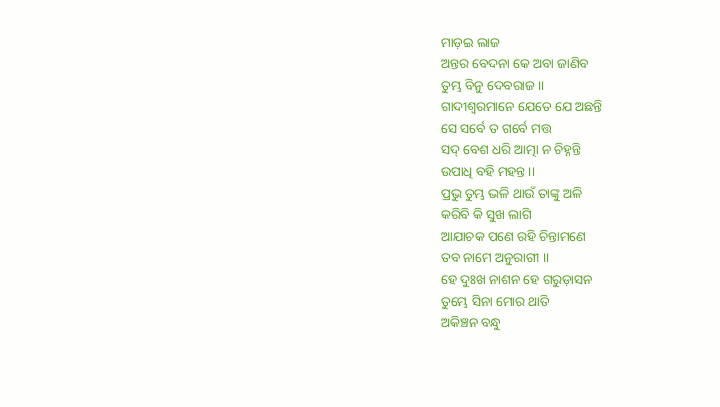ମାଡ଼ଇ ଲାଜ
ଅନ୍ତର ବେଦନା କେ ଅବା ଜାଣିବ
ତୁମ୍ଭ ବିନୁ ଦେବରାଜ ।।
ଗାଦୀଶ୍ୱରମାନେ ଯେତେ ଯେ ଅଛନ୍ତି
ସେ ସର୍ବେ ତ ଗର୍ବେ ମତ୍ତ
ସଦ୍ ବେଶ ଧରି ଆତ୍ମା ନ ଚିହ୍ନନ୍ତି
ଉପାଧି ବହି ମହନ୍ତ ।।
ପ୍ରଭୁ ତୁମ୍ଭ ଭଳି ଥାଉଁ ତାଙ୍କୁ ଅଳି
କରିବି କି ସୁଖ ଲାଗି
ଆଯାଚକ ପଣେ ରହି ଚିନ୍ତାମଣେ
ତବ ନାମେ ଅନୁରାଗୀ ।।
ହେ ଦୁଃଖ ନାଶନ ହେ ଗରୁଡ଼ାସନ
ତୁମ୍ଭେ ସିନା ମୋର ଥାତି
ଅକିଞ୍ଚନ ବନ୍ଧୁ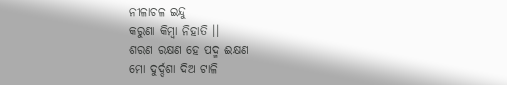ନୀଳାଚଳ ଇନ୍ଦୁ
କରୁଣା କିମ୍ବା ନିହାତି ।।
ଶରଣ ରକ୍ଷଣ ହେ ପଦ୍ମ ଈକ୍ଷଣ
ମୋ ଦୁର୍ଦ୍ଦଶା ଦିଅ ଟାଳି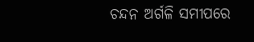ଚନ୍ଦନ ଅର୍ଗଳି ସମୀପରେ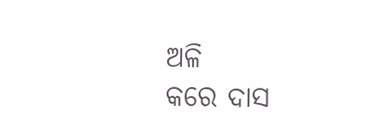ଅଳି
କରେ ଦାସ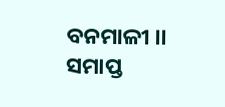ବନମାଳୀ ।।
ସମାପ୍ତ